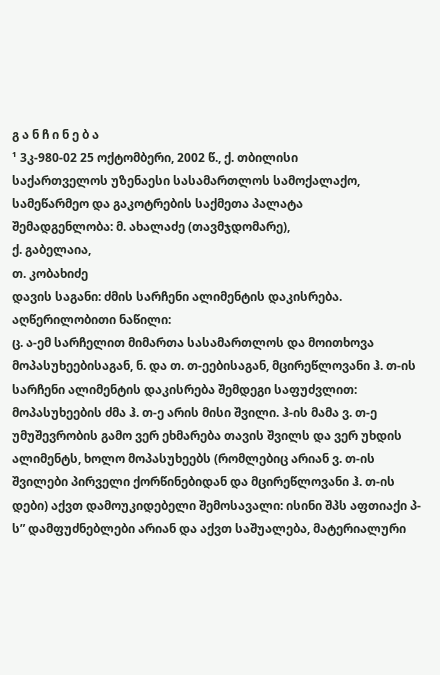გ ა ნ ჩ ი ნ ე ბ ა
¹ 3კ-980-02 25 ოქტომბერი, 2002 წ., ქ. თბილისი
საქართველოს უზენაესი სასამართლოს სამოქალაქო, სამეწარმეო და გაკოტრების საქმეთა პალატა
შემადგენლობა: მ. ახალაძე (თავმჯდომარე),
ქ. გაბელაია,
თ. კობახიძე
დავის საგანი: ძმის სარჩენი ალიმენტის დაკისრება.
აღწერილობითი ნაწილი:
ც. ა-ემ სარჩელით მიმართა სასამართლოს და მოითხოვა მოპასუხეებისაგან, ნ. და თ. თ-ეებისაგან, მცირეწლოვანი ჰ. თ-ის სარჩენი ალიმენტის დაკისრება შემდეგი საფუძვლით: მოპასუხეების ძმა ჰ. თ-ე არის მისი შვილი. ჰ-ის მამა ვ. თ-ე უმუშევრობის გამო ვერ ეხმარება თავის შვილს და ვერ უხდის ალიმენტს, ხოლო მოპასუხეებს (რომლებიც არიან ვ. თ-ის შვილები პირველი ქორწინებიდან და მცირეწლოვანი ჰ. თ-ის დები) აქვთ დამოუკიდებელი შემოსავალი: ისინი შპს აფთიაქი პ-ს” დამფუძნებლები არიან და აქვთ საშუალება, მატერიალური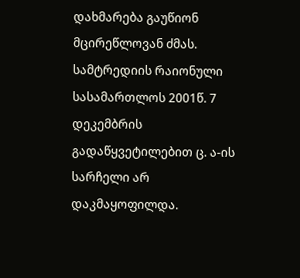დახმარება გაუწიონ მცირეწლოვან ძმას.
სამტრედიის რაიონული სასამართლოს 2001წ. 7 დეკემბრის გადაწყვეტილებით ც. ა-ის სარჩელი არ დაკმაყოფილდა.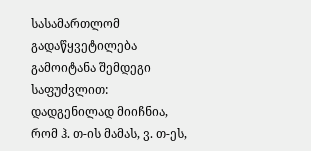სასამართლომ გადაწყვეტილება გამოიტანა შემდეგი საფუძვლით: დადგენილად მიიჩნია, რომ ჰ. თ-ის მამას, ვ. თ-ეს,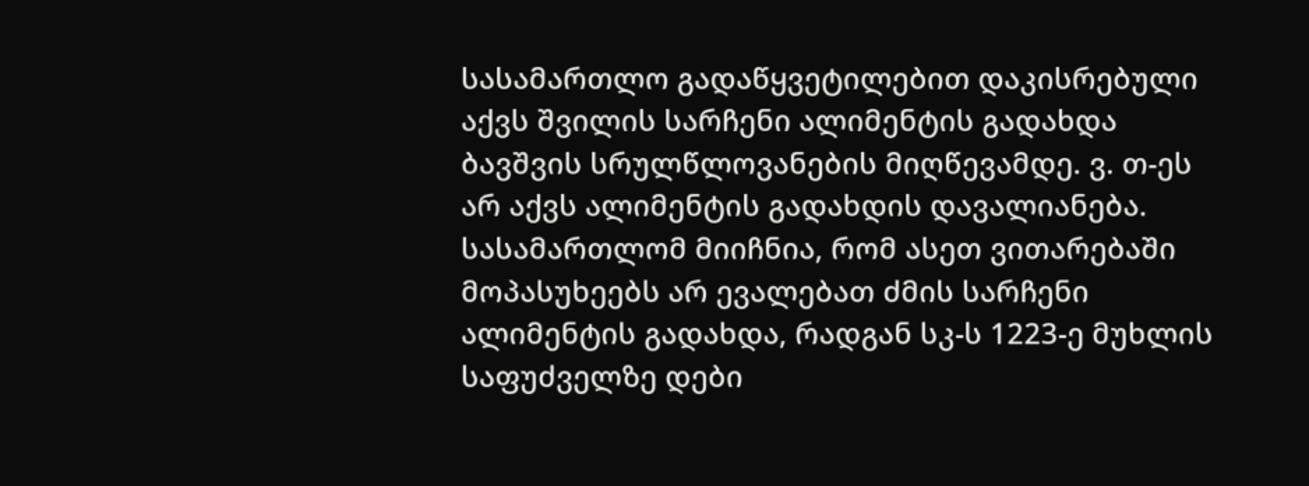სასამართლო გადაწყვეტილებით დაკისრებული აქვს შვილის სარჩენი ალიმენტის გადახდა ბავშვის სრულწლოვანების მიღწევამდე. ვ. თ-ეს არ აქვს ალიმენტის გადახდის დავალიანება. სასამართლომ მიიჩნია, რომ ასეთ ვითარებაში მოპასუხეებს არ ევალებათ ძმის სარჩენი ალიმენტის გადახდა, რადგან სკ-ს 1223-ე მუხლის საფუძველზე დები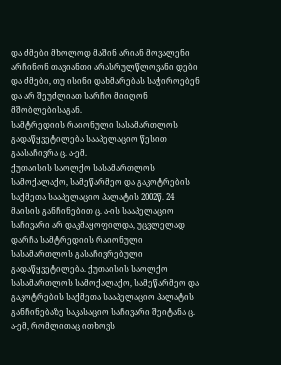და ძმები მხოლოდ მაშინ არიან მოვალენი არჩინონ თავიანთი არასრულწლოვანი დები და ძმები, თუ ისინი დახმარებას საჭიროებენ და არ შეუძლიათ სარჩო მიიღონ მშობლებისაგან.
სამტრედიის რაიონული სასამართლოს გადაწყვეტილება სააპელაციო წესით გაასაჩივრა ც. ა-ემ.
ქუთაისის საოლქო სასამართლოს სამოქალაქო, სამეწარმეო და გაკოტრების საქმეთა სააპელაციო პალატის 2002წ. 24 მაისის განჩინებით ც. ა-ის სააპელაციო საჩივარი არ დაკმაყოფილდა, უცვლელად დარჩა სამტრედიის რაიონული სასამართლოს გასაჩივრებული გადაწყვეტილება. ქუთაისის საოლქო სასამართლოს სამოქალაქო, სამეწარმეო და გაკოტრების საქმეთა სააპელაციო პალატის განჩინებაზე საკასაციო საჩივარი შეიტანა ც. ა-ემ, რომლითაც ითხოვს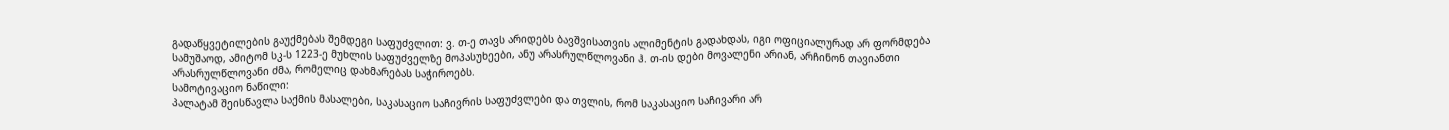გადაწყვეტილების გაუქმებას შემდეგი საფუძვლით: ვ. თ-ე თავს არიდებს ბავშვისათვის ალიმენტის გადახდას, იგი ოფიციალურად არ ფორმდება სამუშაოდ, ამიტომ სკ-ს 1223-ე მუხლის საფუძველზე მოპასუხეები, ანუ არასრულწლოვანი ჰ. თ-ის დები მოვალენი არიან, არჩინონ თავიანთი არასრულწლოვანი ძმა, რომელიც დახმარებას საჭიროებს.
სამოტივაციო ნაწილი:
პალატამ შეისწავლა საქმის მასალები, საკასაციო საჩივრის საფუძვლები და თვლის, რომ საკასაციო საჩივარი არ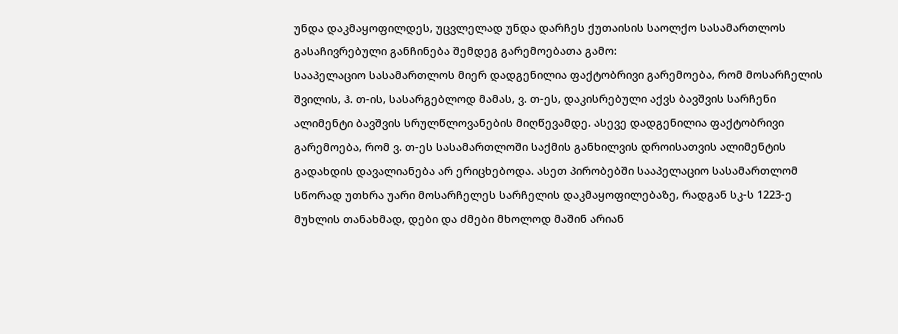უნდა დაკმაყოფილდეს, უცვლელად უნდა დარჩეს ქუთაისის საოლქო სასამართლოს გასაჩივრებული განჩინება შემდეგ გარემოებათა გამო:
სააპელაციო სასამართლოს მიერ დადგენილია ფაქტობრივი გარემოება, რომ მოსარჩელის შვილის, ჰ. თ-ის, სასარგებლოდ მამას, ვ. თ-ეს, დაკისრებული აქვს ბავშვის სარჩენი ალიმენტი ბავშვის სრულწლოვანების მიღწევამდე. ასევე დადგენილია ფაქტობრივი გარემოება, რომ ვ. თ-ეს სასამართლოში საქმის განხილვის დროისათვის ალიმენტის გადახდის დავალიანება არ ერიცხებოდა. ასეთ პირობებში სააპელაციო სასამართლომ სწორად უთხრა უარი მოსარჩელეს სარჩელის დაკმაყოფილებაზე, რადგან სკ-ს 1223-ე მუხლის თანახმად, დები და ძმები მხოლოდ მაშინ არიან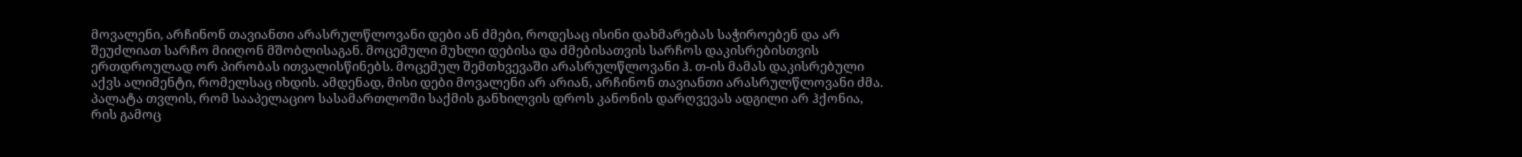მოვალენი, არჩინონ თავიანთი არასრულწლოვანი დები ან ძმები, როდესაც ისინი დახმარებას საჭიროებენ და არ შეუძლიათ სარჩო მიიღონ მშობლისაგან. მოცემული მუხლი დებისა და ძმებისათვის სარჩოს დაკისრებისთვის ერთდროულად ორ პირობას ითვალისწინებს. მოცემულ შემთხვევაში არასრულწლოვანი ჰ. თ-ის მამას დაკისრებული აქვს ალიმენტი, რომელსაც იხდის. ამდენად, მისი დები მოვალენი არ არიან, არჩინონ თავიანთი არასრულწლოვანი ძმა.
პალატა თვლის, რომ სააპელაციო სასამართლოში საქმის განხილვის დროს კანონის დარღვევას ადგილი არ ჰქონია, რის გამოც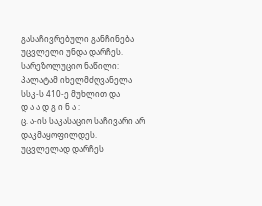გასაჩივრებული განჩინება უცვლელი უნდა დარჩეს.
სარეზოლუციო ნაწილი:
პალატამ იხელმძღვანელა სსკ-ს 410-ე მუხლით და
დ ა ა დ გ ი ნ ა :
ც. ა-ის საკასაციო საჩივარი არ დაკმაყოფილდეს.
უცვლელად დარჩეს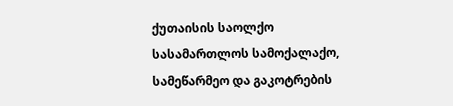ქუთაისის საოლქო სასამართლოს სამოქალაქო, სამეწარმეო და გაკოტრების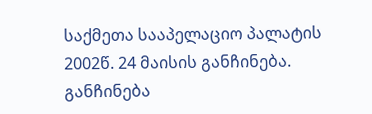საქმეთა სააპელაციო პალატის 2002წ. 24 მაისის განჩინება.
განჩინება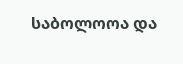საბოლოოა და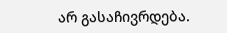არ გასაჩივრდება.